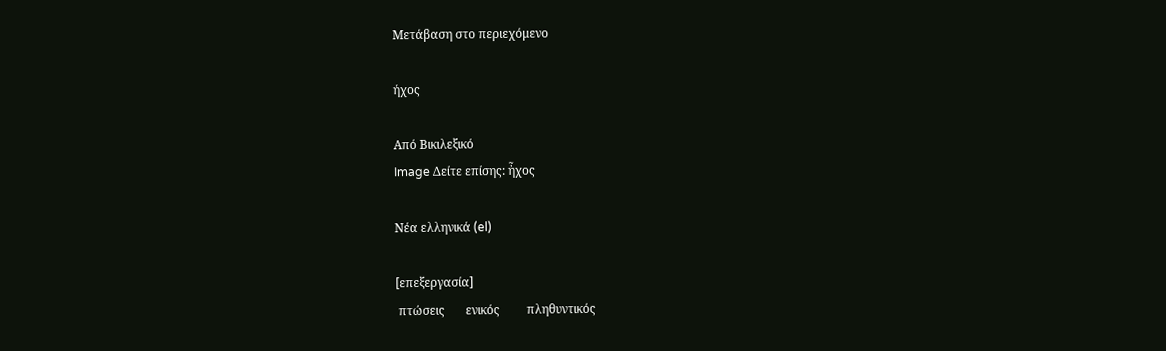Μετάβαση στο περιεχόμενο

ήχος

Από Βικιλεξικό
Image Δείτε επίσης: ἦχος

Νέα ελληνικά (el)

[επεξεργασία]
 πτώσεις       ενικός         πληθυντικός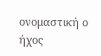ονομαστική ο ήχος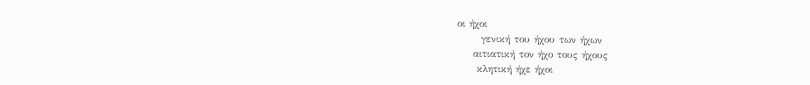οι ήχοι
      γενική του ήχου των ήχων
    αιτιατική τον ήχο τους ήχους
     κλητική ήχε ήχοι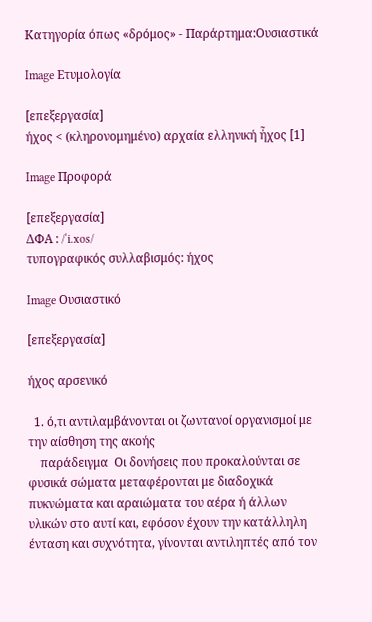Κατηγορία όπως «δρόμος» - Παράρτημα:Ουσιαστικά

Image Ετυμολογία

[επεξεργασία]
ήχος < (κληρονομημένο) αρχαία ελληνική ἦχος [1]

Image Προφορά

[επεξεργασία]
ΔΦΑ : /ˈi.xos/
τυπογραφικός συλλαβισμός: ήχος

Image Ουσιαστικό

[επεξεργασία]

ήχος αρσενικό

  1. ό,τι αντιλαμβάνονται οι ζωντανοί οργανισμοί με την αίσθηση της ακοής
    παράδειγμα  Οι δονήσεις που προκαλούνται σε φυσικά σώματα μεταφέρονται με διαδοχικά πυκνώματα και αραιώματα του αέρα ή άλλων υλικών στο αυτί και, εφόσον έχουν την κατάλληλη ένταση και συχνότητα, γίνονται αντιληπτές από τον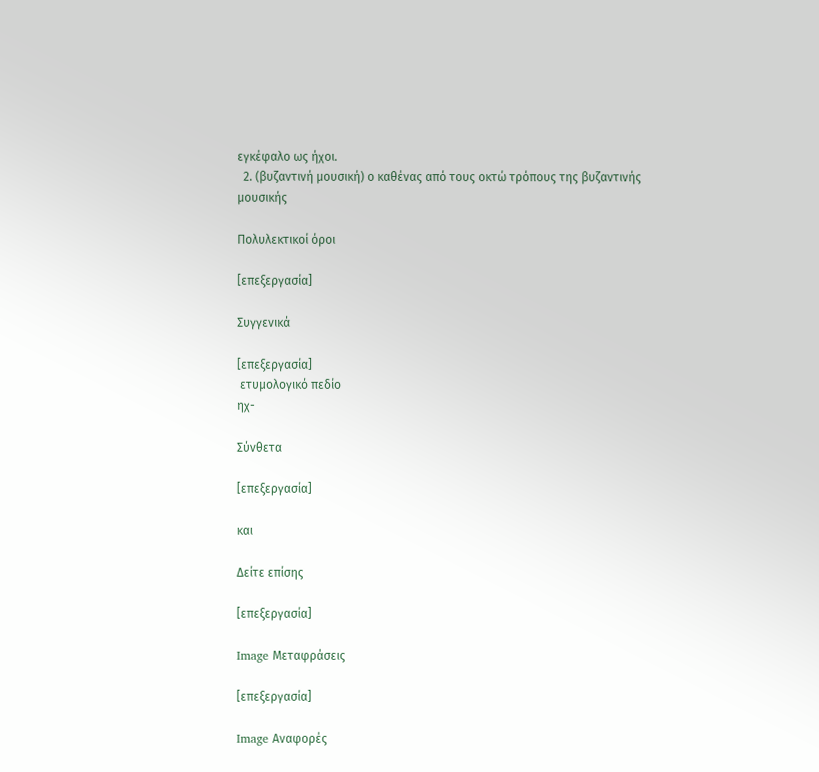εγκέφαλο ως ήχοι.
  2. (βυζαντινή μουσική) ο καθένας από τους οκτώ τρόπους της βυζαντινής μουσικής

Πολυλεκτικοί όροι

[επεξεργασία]

Συγγενικά

[επεξεργασία]
 ετυμολογικό πεδίο
ηχ-

Σύνθετα

[επεξεργασία]

και

Δείτε επίσης

[επεξεργασία]

Image Μεταφράσεις

[επεξεργασία]

Image Αναφορές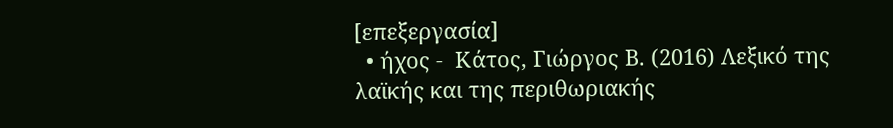[επεξεργασία]
  • ήχος -  Κάτος, Γιώργος Β. (2016) Λεξικό της λαϊκής και της περιθωριακής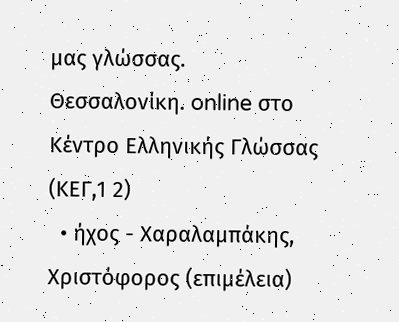μας γλώσσας. Θεσσαλονίκη. online στο Κέντρο Ελληνικής Γλώσσας (ΚΕΓ,1 2)
  • ήχος - Χαραλαμπάκης, Χριστόφορος (επιμέλεια)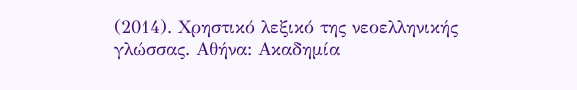(2014). Χρηστικό λεξικό της νεοελληνικής γλώσσας. Αθήνα: Ακαδημία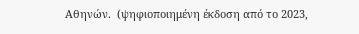Αθηνών.  (ψηφιοποιημένη έκδοση από το 2023,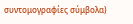συντομογραφίες σύμβολα)